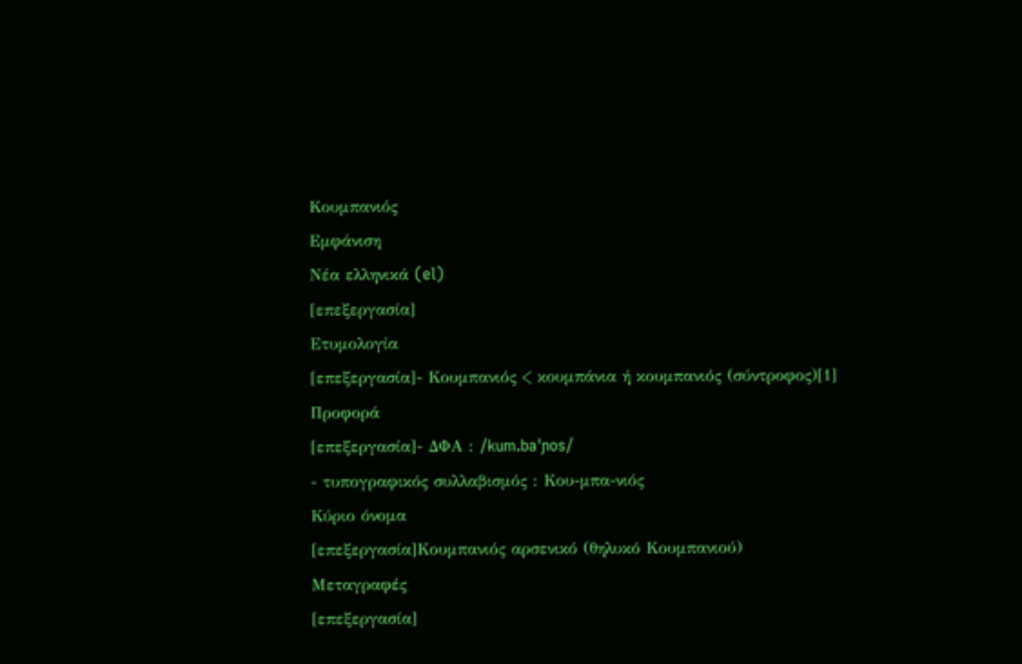Κουμπανιός
Εμφάνιση
Νέα ελληνικά (el)
[επεξεργασία]
Ετυμολογία
[επεξεργασία]- Κουμπανιός < κουμπάνια ή κουμπανιός (σύντροφος)[1]
Προφορά
[επεξεργασία]- ΔΦΑ : /kum.baˈɲos/
- τυπογραφικός συλλαβισμός : Κου‐μπα‐νιός
Κύριο όνομα
[επεξεργασία]Κουμπανιός αρσενικό (θηλυκό Κουμπανιού)
Μεταγραφές
[επεξεργασία]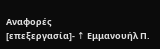Αναφορές
[επεξεργασία]- ↑ Εμμανουήλ Π.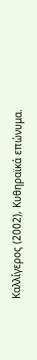Καλλίγερος (2002), Κυθηραϊκά επώνυμα.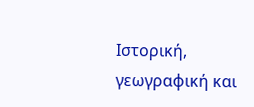Ιστορική, γεωγραφική και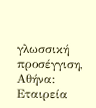γλωσσική προσέγγιση, Αθήνα: Εταιρεία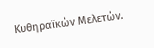Κυθηραϊκών Μελετών.